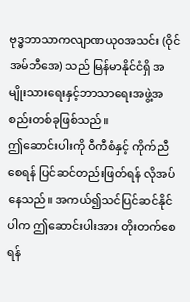ဗုဒ္ဓဘာသာကလျာဏယု၀အသင်း (ဝိုင်အမ်ဘီအေ) သည် မြန်မာနိုင်ငံရှိ အမျိုးသားရေးနှင့်ဘာသာရေးအဖွဲ့အစည်းတစ်ခုဖြစ်သည်။
ဤဆောင်းပါးကို ဝီကီစံနှင့် ကိုက်ညီစေရန် ပြင်ဆင်တည်းဖြတ်ရန် လိုအပ်နေသည်။ အကယ်၍သင်ပြင်ဆင်နိုင်ပါက ဤဆောင်းပါးအား တိုးတက်စေရန်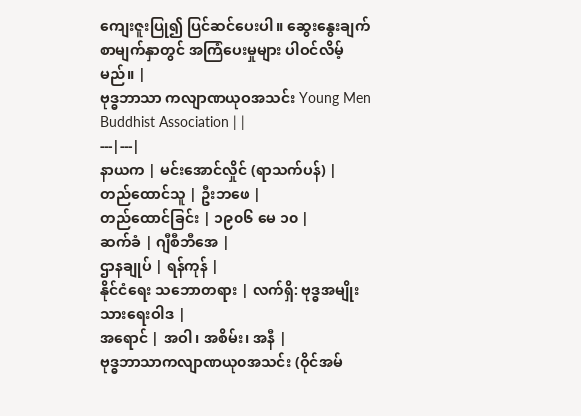ကျေးဇူးပြု၍ ပြင်ဆင်ပေးပါ။ ဆွေးနွေးချက် စာမျက်နှာတွင် အကြံပေးမှုများ ပါဝင်လိမ့်မည်။ |
ဗုဒ္ဓဘာသာ ကလျာဏယုဝအသင်း Young Men Buddhist Association | |
---|---|
နာယက | မင်းအောင်လှိုင် (ရာသက်ပန်) |
တည်ထောင်သူ | ဦးဘဖေ |
တည်ထောင်ခြင်း | ၁၉၀၆ မေ ၁၀ |
ဆက်ခံ | ဂျီစီဘီအေ |
ဌာနချုပ် | ရန်ကုန် |
နိုင်ငံရေး သဘောတရား | လက်ရှိ: ဗုဒ္ဓအမျိုးသားရေးဝါဒ |
အရောင် | အဝါ၊ အစိမ်း၊ အနီ |
ဗုဒ္ဓဘာသာကလျာဏယု၀အသင်း (ဝိုင်အမ်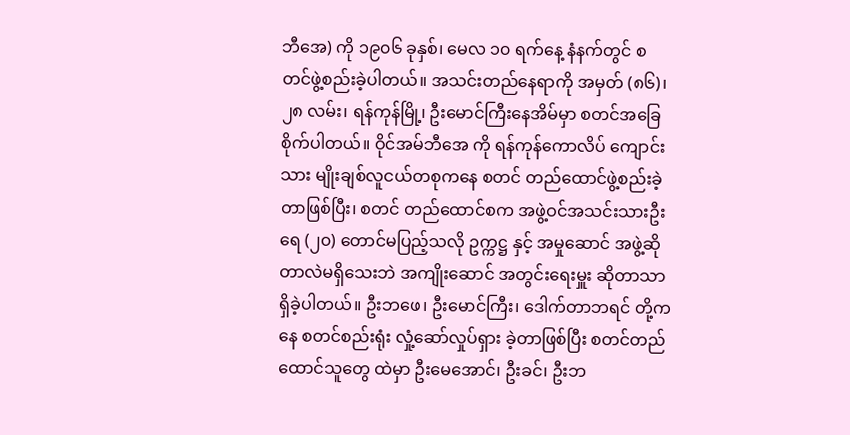ဘီအေ) ကို ၁၉၀၆ ခုနှစ်၊ မေလ ၁၀ ရက်နေ့ နံနက်တွင် စတင်ဖွဲ့စည်းခဲ့ပါတယ်။ အသင်းတည်နေရာကို အမှတ် (၈၆)၊ ၂၈ လမ်း၊ ရန်ကုန်မြို့၊ ဦးမောင်ကြီးနေအိမ်မှာ စတင်အခြေစိုက်ပါတယ်။ ဝိုင်အမ်ဘီအေ ကို ရန်ကုန်ကောလိပ် ကျောင်းသား မျိုးချစ်လူငယ်တစုကနေ စတင် တည်ထောင်ဖွဲ့စည်းခဲ့တာဖြစ်ပြီး၊ စတင် တည်ထောင်စက အဖွဲ့ဝင်အသင်းသားဦးရေ (၂၀) တောင်မပြည့်သလို ဥက္ကဋ္ဌ နှင့် အမှုဆောင် အဖွဲ့ဆိုတာလဲမရှိသေးဘဲ အကျိုးဆောင် အတွင်းရေးမှူး ဆိုတာသာ ရှိခဲ့ပါတယ်။ ဦးဘဖေ၊ ဦးမောင်ကြီး၊ ဒေါက်တာဘရင် တို့ကနေ စတင်စည်းရုံး လှုံ့ဆော်လှုပ်ရှား ခဲ့တာဖြစ်ပြီး စတင်တည်ထောင်သူတွေ ထဲမှာ ဦးမေအောင်၊ ဦးခင်၊ ဦးဘ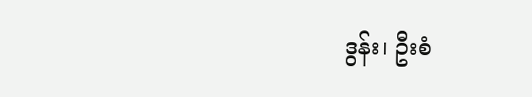ဒွန်း၊ ဦးစံ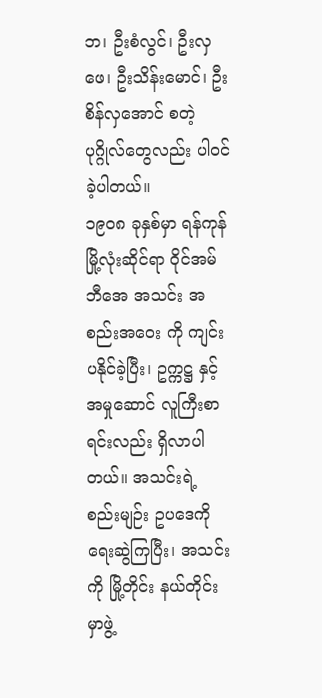ဘ၊ ဦးစံလွင်၊ ဦးလှဖေ၊ ဦးသိန်းမောင်၊ ဦးစိန်လှအောင် စတဲ့ပုဂ္ဂိုလ်တွေလည်း ပါဝင်ခဲ့ပါတယ်။
၁၉၀၈ ခုနှစ်မှာ ရန်ကုန်မြို့လုံးဆိုင်ရာ ဝိုင်အမ်ဘီအေ အသင်း အစည်းအဝေး ကို ကျင်းပနိုင်ခဲ့ပြီး၊ ဥက္ကဋ္ဌ နှင့် အမှုဆောင် လူကြီးစာရင်းလည်း ရှိလာပါတယ်။ အသင်းရဲ့ စည်းမျဉ်း ဥပဒေကို ရေးဆွဲကြပြီး၊ အသင်းကို မြို့တိုင်း နယ်တိုင်းမှာဖွဲ့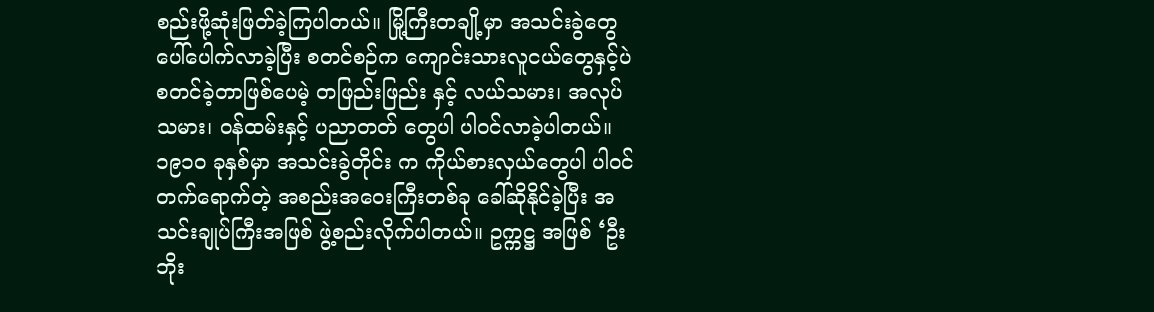စည်းဖို့ဆုံးဖြတ်ခဲ့ကြပါတယ်။ မြို့ကြီးတချို့မှာ အသင်းခွဲတွေ ပေါ်ပေါက်လာခဲ့ပြီး စတင်စဉ်က ကျောင်းသားလူငယ်တွေနှင့်ပဲ စတင်ခဲ့တာဖြစ်ပေမဲ့ တဖြည်းဖြည်း နှင့် လယ်သမား၊ အလုပ်သမား၊ ဝန်ထမ်းနှင့် ပညာတတ် တွေပါ ပါဝင်လာခဲ့ပါတယ်။
၁၉၁၀ ခုနှစ်မှာ အသင်းခွဲတိုင်း က ကိုယ်စားလှယ်တွေပါ ပါဝင်တက်ရောက်တဲ့ အစည်းအဝေးကြီးတစ်ခု ခေါ်ဆိုနိုင်ခဲ့ပြီး အသင်းချုပ်ကြီးအဖြစ် ဖွဲ့စည်းလိုက်ပါတယ်။ ဥက္ကဋ္ဌ အဖြစ် ‘ဦးဘိုး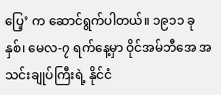ပြေ့’ က ဆောင်ရွက်ပါတယ်။ ၁၉၁၁ ခုနှစ်၊ မေလ-၇ ရက်နေ့မှာ ဝိုင်အမ်ဘီအေ အသင်းချုပ်ကြီးရဲ့ နိုင်ငံ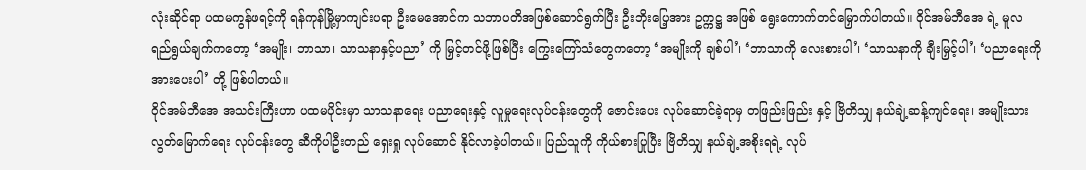လုံးဆိုင်ရာ ပထမကွန်ဖရင့်ကို ရန်ကုန်မြို့မှာကျင်းပရာ ဦးမေအောင်က သဘာပတိအဖြစ်ဆောင်ရွက်ပြီး ဦးဘိုးပြေ့အား ဥက္ကဋ္ဌ အဖြစ် ရွေးကောက်တင်မြှောက်ပါတယ်။ ဝိုင်အမ်ဘီအေ ရဲ့ မူလရည်ရွယ်ချက်ကတော့ ‘အမျိုး၊ ဘာသာ၊ သာသနာနှင့်ပညာ’ ကို မြှင့်တင်ဖို့ဖြစ်ပြီး ကြွေးကြော်သံတွေကတော့ ‘အမျိုးကို ချစ်ပါ’၊ ‘ဘာသာကို လေးစားပါ’၊ ‘သာသနာကို ချီးမြှင့်ပါ’၊ ‘ပညာရေးကို အားပေးပါ’ တို့ ဖြစ်ပါတယ်။
ဝိုင်အမ်ဘီအေ အသင်းကြီးဟာ ပထမပိုင်းမှာ သာသနာရေး ပညာရေးနှင့် လူမှုရေးလုပ်ငန်းတွေကို ဇောင်းပေး လုပ်ဆောင်ခဲ့ရာမှ တဖြည်းဖြည်း နှင့် ဗြိတိသျှ နယ်ချဲ့ဆန့်ကျင်ရေး၊ အမျိုးသား လွတ်မြောက်ရေး လုပ်ငန်းတွေ ဆီကိုပါဦးတည် ရှေးရှု လုပ်ဆောင် နိုင်လာခဲ့ပါတယ်။ ပြည်သူကို ကိုယ်စားပြုပြီး ဗြိတိသျှ နယ်ချဲ့အစိုးရရဲ့ လုပ်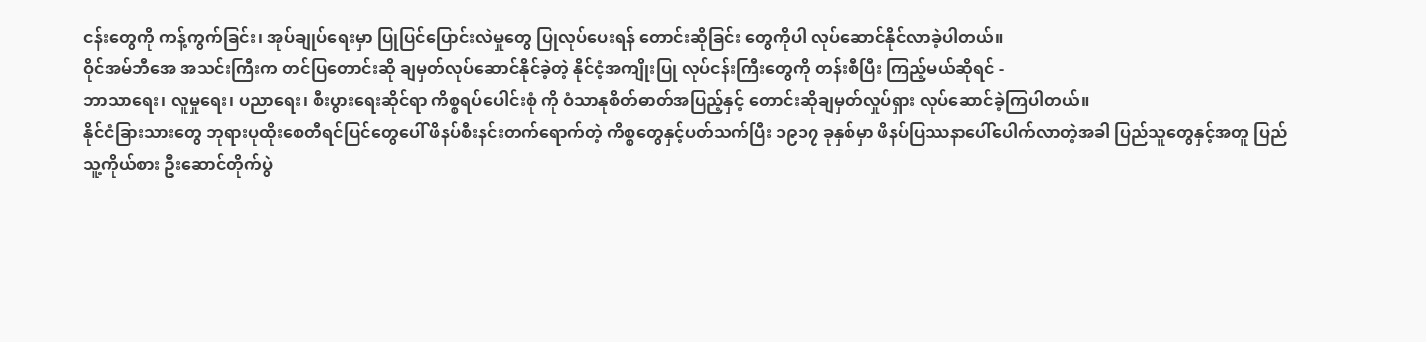ငန်းတွေကို ကန့်ကွက်ခြင်း၊ အုပ်ချုပ်ရေးမှာ ပြုပြင်ပြောင်းလဲမှုတွေ ပြုလုပ်ပေးရန် တောင်းဆိုခြင်း တွေကိုပါ လုပ်ဆောင်နိုင်လာခဲ့ပါတယ်။
ဝိုင်အမ်ဘီအေ အသင်းကြီးက တင်ပြတောင်းဆို ချမှတ်လုပ်ဆောင်နိုင်ခဲ့တဲ့ နိုင်ငံ့အကျိုးပြု လုပ်ငန်းကြီးတွေကို တန်းစီပြီး ကြည့်မယ်ဆိုရင် -
ဘာသာရေး၊ လူမှုရေး၊ ပညာရေး၊ စီးပွားရေးဆိုင်ရာ ကိစ္စရပ်ပေါင်းစုံ ကို ဝံသာနုစိတ်ဓာတ်အပြည့်နှင့် တောင်းဆိုချမှတ်လှုပ်ရှား လုပ်ဆောင်ခဲ့ကြပါတယ်။
နိုင်ငံခြားသားတွေ ဘုရားပုထိုးစေတီရင်ပြင်တွေပေါ် ဖိနပ်စီးနင်းတက်ရောက်တဲ့ ကိစ္စတွေနှင့်ပတ်သက်ပြီး ၁၉၁၇ ခုနှစ်မှာ ဖိနပ်ပြဿနာပေါ်ပေါက်လာတဲ့အခါ ပြည်သူတွေနှင့်အတူ ပြည်သူ့ကိုယ်စား ဦးဆောင်တိုက်ပွဲ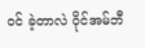ဝင် ခဲ့တာလဲ ဝိုင်အမ်ဘီ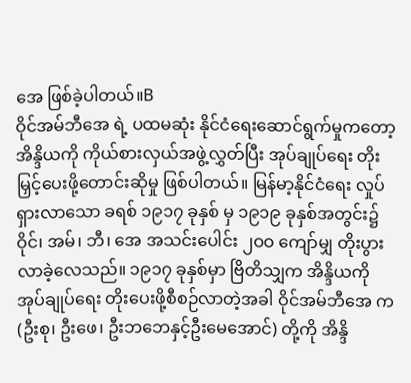အေ ဖြစ်ခဲ့ပါတယ်။B
ဝိုင်အမ်ဘီအေ ရဲ့ ပထမဆုံး နိုင်ငံရေးဆောင်ရွက်မှုကတော့ အိန္ဒိယကို ကိုယ်စားလှယ်အဖွဲ့လွှတ်ပြီး အုပ်ချုပ်ရေး တိုးမြှင့်ပေးဖို့တောင်းဆိုမှု ဖြစ်ပါတယ်။ မြန်မာ့နိုင်ငံရေး လှုပ်ရှားလာသော ခရစ် ၁၉၁၇ ခုနှစ် မှ ၁၉၁၉ ခုနှစ်အတွင်း၌ ဝိုင်၊ အမ်၊ ဘီ၊ အေ အသင်းပေါင်း ၂ဝဝ ကျော်မျှ တိုးပွားလာခဲ့လေသည်။ ၁၉၁၇ ခုနှစ်မှာ ဗြိတိသျှက အိန္ဒိယကို အုပ်ချုပ်ရေး တိုးပေးဖို့စီစဉ်လာတဲ့အခါ ဝိုင်အမ်ဘီအေ က (ဦးစု၊ ဦးဖေ၊ ဦးဘဘေနှင့်ဦးမေအောင်) တို့ကို အိန္ဒိ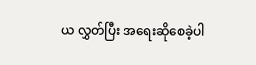ယ လွှတ်ပြီး အရေးဆိုစေခဲ့ပါ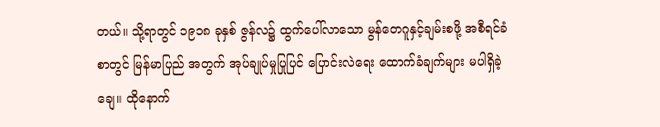တယ်။ သို့ရာတွင် ၁၉၁၈ ခုနှစ် ဇွန်လ၌ ထွက်ပေါ်လာသော မွန်တေဂူနှင့်ချမ်းစဖို့ အစီရင်ခံစာတွင် မြန်မာပြည် အတွက် အုပ်ချုပ်မှုပြုပြင် ပြောင်းလဲရေး ထောက်ခံချက်များ မပါရှိခဲ့ချေ။ ထိုနောက်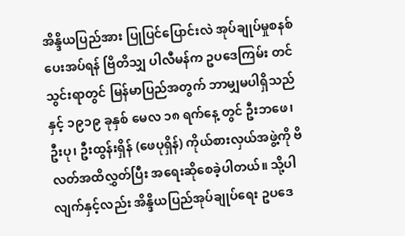အိန္ဒိယပြည်အား ပြုပြင်ပြောင်းလဲ အုပ်ချုပ်မှုစနစ်ပေးအပ်ရန် ဗြိတိသျှ ပါလီမန်က ဥပဒေကြမ်း တင်သွင်းရာတွင် မြန်မာပြည်အတွက် ဘာမျှမပါရှိသည်နှင့် ၁၉၁၉ ခုနှစ် မေလ ၁၈ ရက်နေ့ တွင် ဦးဘဖေ၊ ဦးပု၊ ဦးထွန်းရှိန် (ဖေပုရှိန်) ကိုယ်စားလှယ်အဖွဲ့ကို ဗိလတ်အထိလွှတ်ပြီး အရေးဆိုစေခဲ့ပါတယ်။ သို့ပါလျက်နှင့်လည်း အိန္ဒိယပြည်အုပ်ချုပ်ရေး ဥပဒေ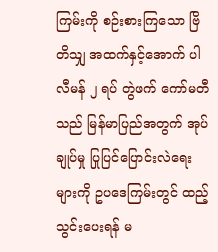ကြမ်းကို စဉ်းစားကြသော ဗြိတိသျှ အထက်နှင့်အောက် ပါလီမန် ၂ ရပ် တွဲဖက် ကော်မတီသည် မြန်မာပြည်အတွက် အုပ်ချုပ်မှု ပြုပြင်ပြောင်းလဲရေးများကို ဥပဒေကြမ်းတွင် ထည့်သွင်းပေးရန် မ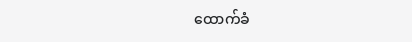ထောက်ခံ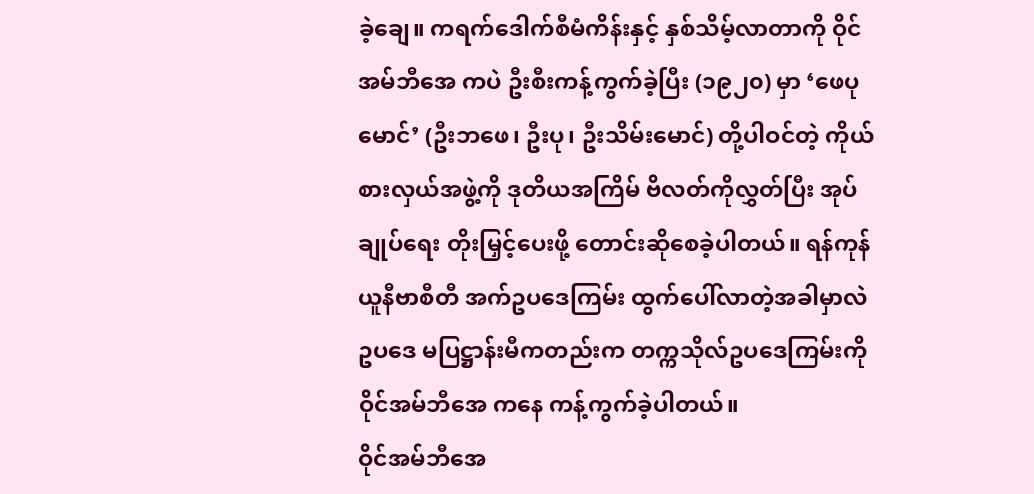ခဲ့ချေ။ ကရက်ဒေါက်စီမံကိန်းနှင့် နှစ်သိမ့်လာတာကို ဝိုင်အမ်ဘီအေ ကပဲ ဦးစီးကန့်ကွက်ခဲ့ပြီး (၁၉၂၀) မှာ ‘ဖေပုမောင်’ (ဦးဘဖေ၊ ဦးပု၊ ဦးသိမ်းမောင်) တို့ပါဝင်တဲ့ ကိုယ်စားလှယ်အဖွဲ့ကို ဒုတိယအကြိမ် ဗိလတ်ကိုလွှတ်ပြီး အုပ်ချုပ်ရေး တိုးမြှင့်ပေးဖို့ တောင်းဆိုစေခဲ့ပါတယ်။ ရန်ကုန်ယူနီဗာစီတီ အက်ဥပဒေကြမ်း ထွက်ပေါ်လာတဲ့အခါမှာလဲ ဥပဒေ မပြဋ္ဌာန်းမီကတည်းက တက္ကသိုလ်ဥပဒေကြမ်းကို ဝိုင်အမ်ဘီအေ ကနေ ကန့်ကွက်ခဲ့ပါတယ်။
ဝိုင်အမ်ဘီအေ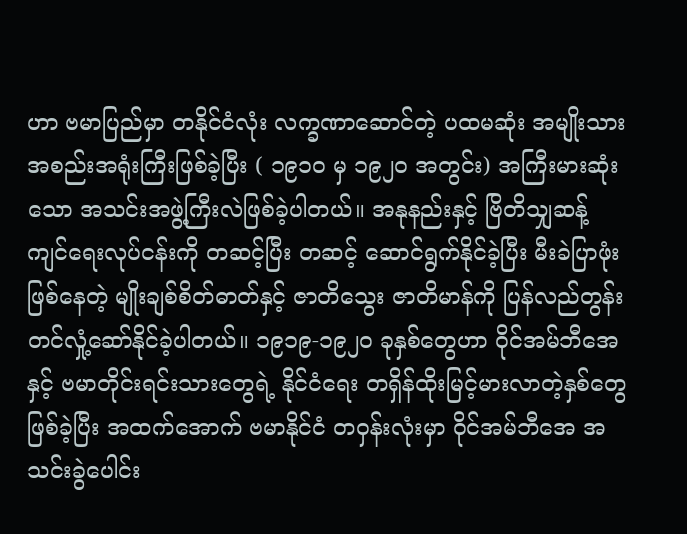ဟာ ဗမာပြည်မှာ တနိုင်ငံလုံး လက္ခဏာဆောင်တဲ့ ပထမဆုံး အမျိုးသား အစည်းအရုံးကြီးဖြစ်ခဲ့ပြီး ( ၁၉၁၀ မှ ၁၉၂၀ အတွင်း) အကြီးမားဆုံး သော အသင်းအဖွဲ့ကြီးလဲဖြစ်ခဲ့ပါတယ်။ အနုနည်းနှင့် ဗြိတိသျှဆန့်ကျင်ရေးလုပ်ငန်းကို တဆင့်ပြီး တဆင့် ဆောင်ရွက်နိုင်ခဲ့ပြီး မီးခဲပြာဖုံးဖြစ်နေတဲ့ မျိုးချစ်စိတ်ဓာတ်နှင့် ဇာတိသွေး ဇာတိမာန်ကို ပြန်လည်တွန်းတင်လှုံ့ဆော်နိုင်ခဲ့ပါတယ်။ ၁၉၁၉-၁၉၂၀ ခုနှစ်တွေဟာ ဝိုင်အမ်ဘီအေ နှင့် ဗမာတိုင်းရင်းသားတွေရဲ့ နိုင်ငံရေး တရှိန်ထိုးမြင့်မားလာတဲ့နှစ်တွေဖြစ်ခဲ့ပြီး အထက်အောက် ဗမာနိုင်ငံ တဝှန်းလုံးမှာ ဝိုင်အမ်ဘီအေ အသင်းခွဲပေါင်း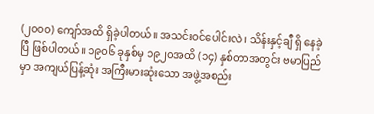(၂၀၀၀) ကျော်အထိ ရှိခဲ့ပါတယ်။ အသင်းဝင်ပေါင်းလဲ၊ သိန်းနှင့်ချီ ရှိ နေခဲ့ပြီ ဖြစ်ပါတယ်။ ၁၉၀၆ ခုနှစ်မှ ၁၉၂၀အထိ (၁၄) နှစ်တာအတွင်း ဗမာပြည်မှာ အကျယ်ပြန့်ဆုံး အကြီးမားဆုံးသော အဖွဲ့အစည်း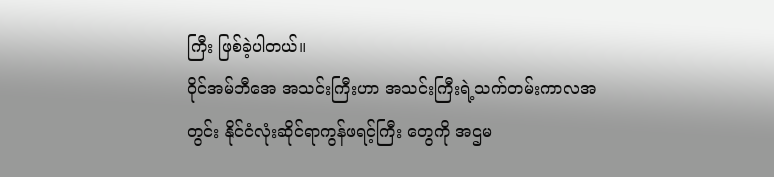ကြီး ဖြစ်ခဲ့ပါတယ်။
ဝိုင်အမ်ဘီအေ အသင်းကြီးဟာ အသင်းကြီးရဲ့သက်တမ်းကာလအတွင်း နိုင်ငံလုံးဆိုင်ရာကွန်ဖရင့်ကြီး တွေကို အဌမ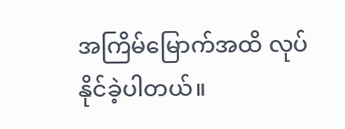အကြိမ်မြောက်အထိ လုပ်နိုင်ခဲ့ပါတယ်။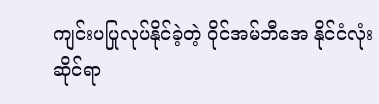ကျင်းပပြုလုပ်နိုင်ခဲ့တဲ့ ဝိုင်အမ်ဘီအေ နိုင်ငံလုံးဆိုင်ရာ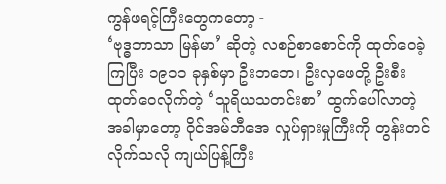ကွန်ဖရင့်ကြီးတွေကတော့ -
‘ဗုဒ္ဓဘာသာ မြန်မာ’ ဆိုတဲ့ လစဉ်စာစောင်ကို ထုတ်ဝေခဲ့ကြပြီး ၁၉၁၁ ခုနှစ်မှာ ဦးဘဘေ၊ ဦးလှဖေတို့ ဦးစီး ထုတ်ဝေလိုက်တဲ့ ‘သူရိယသတင်းစာ’ ထွက်ပေါ်လာတဲ့ အခါမှာတော့ ဝိုင်အမ်ဘီအေ လှုပ်ရှားမှုကြီးကို တွန်းတင်လိုက်သလို ကျယ်ပြန့်ကြီး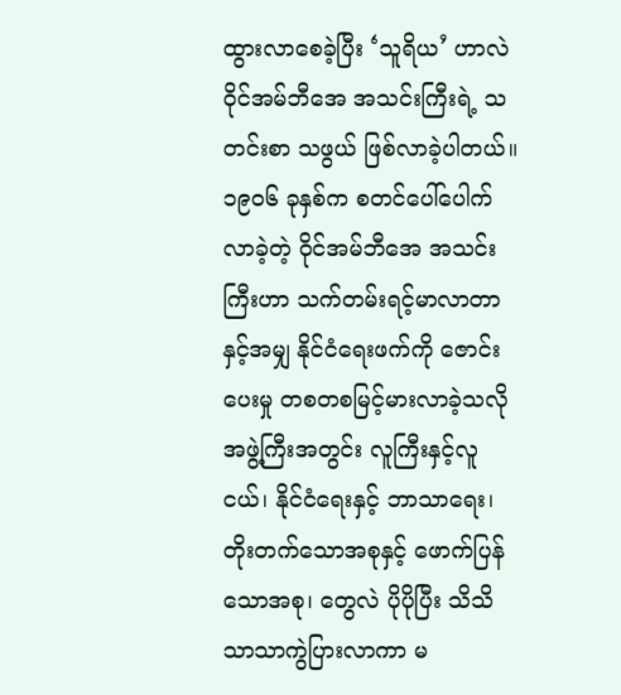ထွားလာစေခဲ့ပြီး ‘သူရိယ’ ဟာလဲ ဝိုင်အမ်ဘီအေ အသင်းကြီးရဲ့ သတင်းစာ သဖွယ် ဖြစ်လာခဲ့ပါတယ်။
၁၉၀၆ ခုနှစ်က စတင်ပေါ်ပေါက်လာခဲ့တဲ့ ဝိုင်အမ်ဘီအေ အသင်းကြီးဟာ သက်တမ်းရင့်မာလာတာနှင့်အမျှ နိုင်ငံရေးဖက်ကို ဇောင်းပေးမှု တစတစမြင့်မားလာခဲ့သလို အဖွဲ့ကြီးအတွင်း လူကြီးနှင့်လူငယ်၊ နိုင်ငံရေးနှင့် ဘာသာရေး၊ တိုးတက်သောအစုနှင့် ဖောက်ပြန်သောအစု၊ တွေလဲ ပိုပိုပြီး သိသိသာသာကွဲပြားလာကာ မ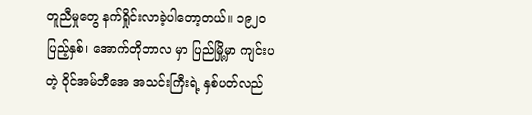တူညီမှုတွေ နက်ရှိုင်းလာခဲ့ပါတော့တယ်။ ၁၉၂၀ ပြည့်နှစ်၊ အောက်တိုဘာလ မှာ ပြည်မြို့မှာ ကျင်းပတဲ့ ဝိုင်အမ်ဘီအေ အသင်းကြီးရဲ့ နှစ်ပတ်လည်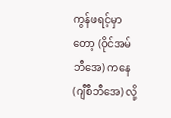ကွန်ဖရင့်မှာတော့ (ဝိုင်အမ်ဘီအေ) ကနေ (ဂျီစီဘီအေ) လို့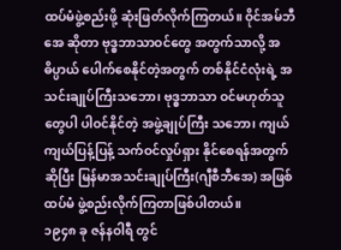ထပ်မံဖွဲ့စည်းဖို့ ဆုံးဖြတ်လိုက်ကြတယ်။ ဝိုင်အမ်ဘီအေ ဆိုတာ ဗုဒ္ဓဘာသာဝင်တွေ အတွက်သာလို့ အဓိပ္ပာယ် ပေါက်စေနိုင်တဲ့အတွက် တစ်နိုင်ငံလုံးရဲ့ အသင်းချုပ်ကြီးသဘော၊ ဗုဒ္ဓဘာသာ ဝင်မဟုတ်သူတွေပါ ပါဝင်နိုင်တဲ့ အဖွဲ့ချုပ်ကြီး သဘော၊ ကျယ်ကျယ်ပြန့်ပြန့် သက်ဝင်လှုပ်ရှား နိုင်စေရန်အတွက်ဆိုပြီး မြန်မာအသင်းချုပ်ကြီး(ဂျီစီဘီအေ) အဖြစ် ထပ်မံ ဖွဲ့စည်းလိုက်ကြတာဖြစ်ပါတယ်။
၁၉၄၈ ခု ဇန်နဝါရီ တွင်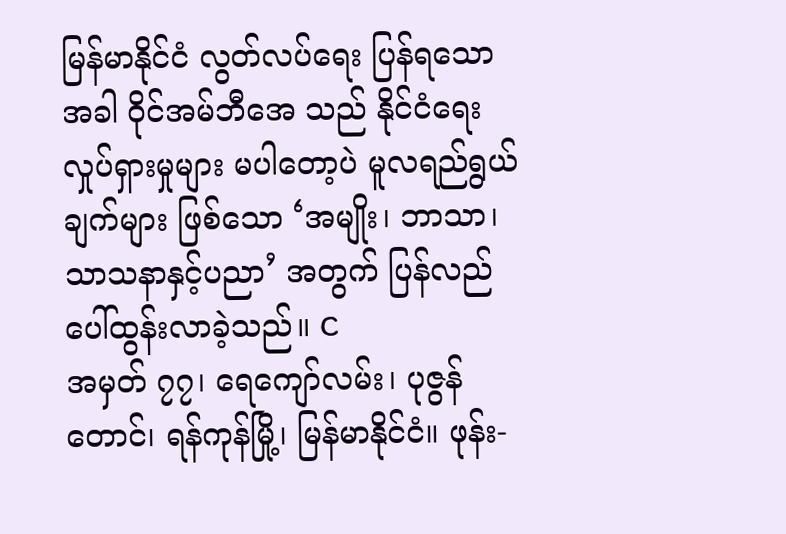မြန်မာနိုင်ငံ လွတ်လပ်ရေး ပြန်ရသော အခါ ဝိုင်အမ်ဘီအေ သည် နိုင်ငံရေးလှုပ်ရှားမှုများ မပါတော့ပဲ မူလရည်ရွယ်ချက်များ ဖြစ်သော ‘အမျိုး၊ ဘာသာ၊ သာသနာနှင့်ပညာ’ အတွက် ပြန်လည်ပေါ်ထွန်းလာခဲ့သည်။ C
အမှတ် ၇၇၊ ရေကျော်လမ်း၊ ပုဇွန်တောင်၊ ရန်ကုန်မြို့၊ မြန်မာနိုင်ငံ။ ဖုန်း-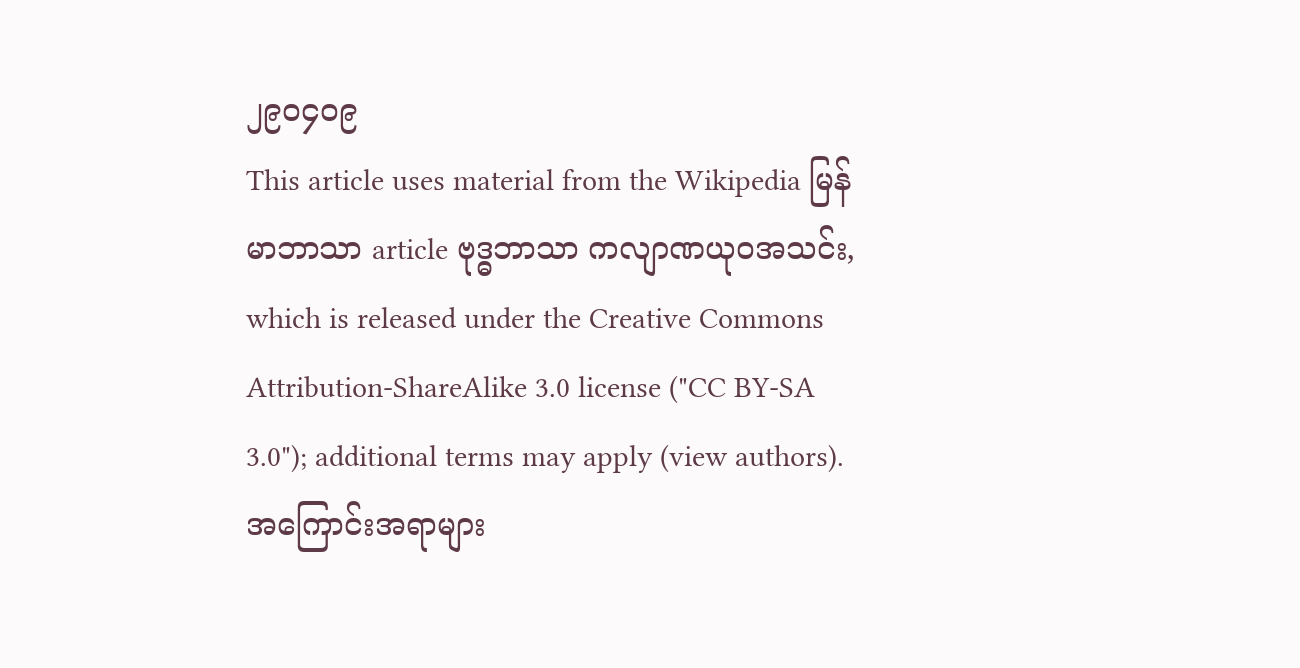၂၉၀၄၀၉
This article uses material from the Wikipedia မြန်မာဘာသာ article ဗုဒ္ဓဘာသာ ကလျာဏယုဝအသင်း, which is released under the Creative Commons Attribution-ShareAlike 3.0 license ("CC BY-SA 3.0"); additional terms may apply (view authors). အကြောင်းအရာများ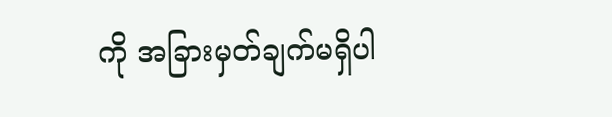ကို အခြားမှတ်ချက်မရှိပါ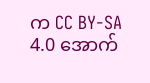က CC BY-SA 4.0 အောက်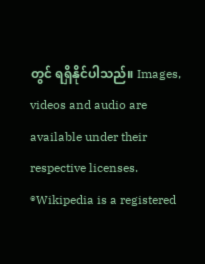တွင် ရရှိနိုင်ပါသည်။ Images, videos and audio are available under their respective licenses.
®Wikipedia is a registered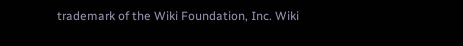trademark of the Wiki Foundation, Inc. Wiki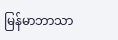မြန်မာဘာသာ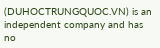(DUHOCTRUNGQUOC.VN) is an independent company and has no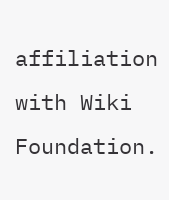affiliation with Wiki Foundation.